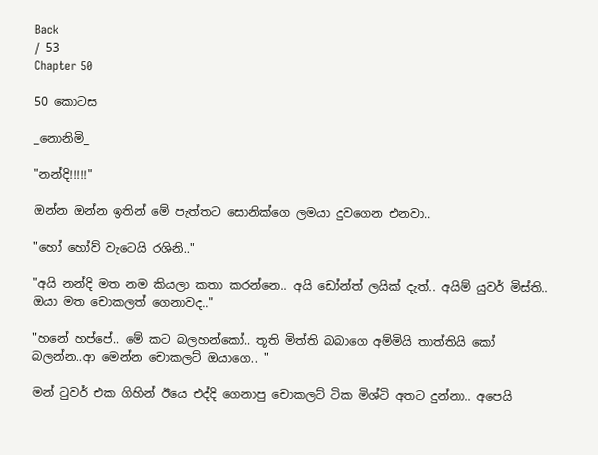Back
/ 53
Chapter 50

50 කොටස

_නොනිමි_

"නන්දි!!!!!"

ඔන්න ඔන්න ඉතින් මේ පැත්තට සොනික්ගෙ ලමයා දුවගෙන එනවා..

"හෝ හෝව් වැටෙයි රශිනි.."

"අයි නන්දි මත නම කියලා කතා කරන්නෙ.. අයි ඩෝන්ත් ලයික් දැත්.. අයිම් යුවර් මිස්ති.. ඔයා මත චොකලත් ගෙනාවද.."

"හනේ හප්පේ.. මේ කට බලහන්කෝ.. තූති මිත්ති බබාගෙ අම්මියි තාත්තියි කෝ බලන්න..ආ මෙන්න චොකලට් ඔයාගෙ.. "

මන් ටුවර් එක ගිහින් ඊයෙ එද්දි ගෙනාපු චොකලට් ටික මිශ්ටි අතට දුන්නා.. අපෙයි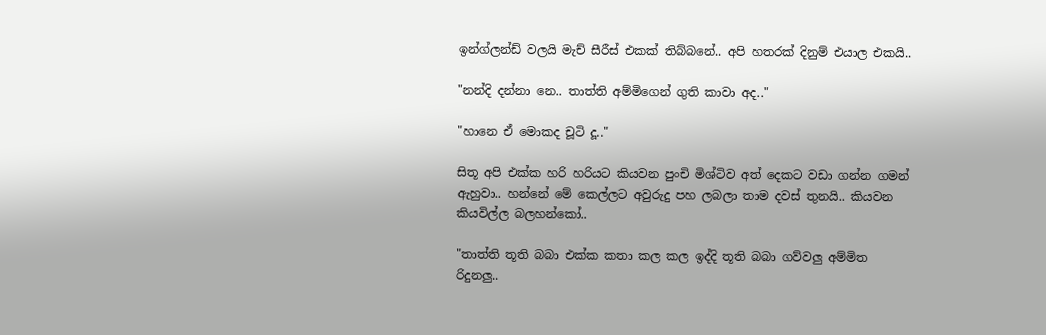ඉන්ග්ලන්ඩ් වලයි මැච් සීරීස් එකක් තිබ්බනේ.. අපි හතරක් දිනුම් එයාල එකයි..

"නන්දි දන්නා නෙ.. තාත්ති අම්මිගෙන් ගුති කාවා අද.."

"හානෙ ඒ මොකද චූටි දූ.."

සිතූ අපි එක්ක හරි හරියට කියවන පුංචි මිශ්ටිව අත් දෙකට වඩා ගන්න ගමන් ඇහුවා.. හන්නේ මේ කෙල්ලට අවුරුදු පහ ලබලා තාම දවස් තුනයි.. කියවන කියවිල්ල බලහන්කෝ..

"තාත්ති තූති බබා එක්ක කතා කල කල ඉද්දි තූති බබා ගව්වලු අම්මිත රිදුනලු..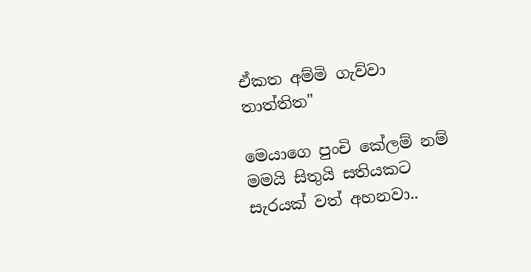ඒකත අම්මි ගැව්වා තාත්තිත"

මෙයාගෙ පුංචි කේලම් නම් මමයි සිතුයි සතියකට සැරයක් වත් අහනවා..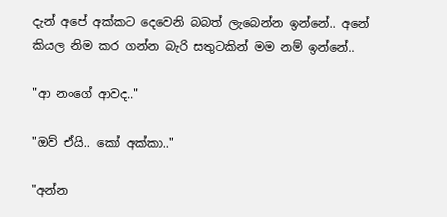දැන් අපේ අක්කට දෙවෙනි බබත් ලැබෙන්න ඉන්නේ.. අනේ කියල නිම කර ගන්න බැරි සතුටකින් මම නම් ඉන්නේ..

"ආ නංගේ ආවද.."

"ඔව් ඒයි.. කෝ අක්කා.."

"අන්න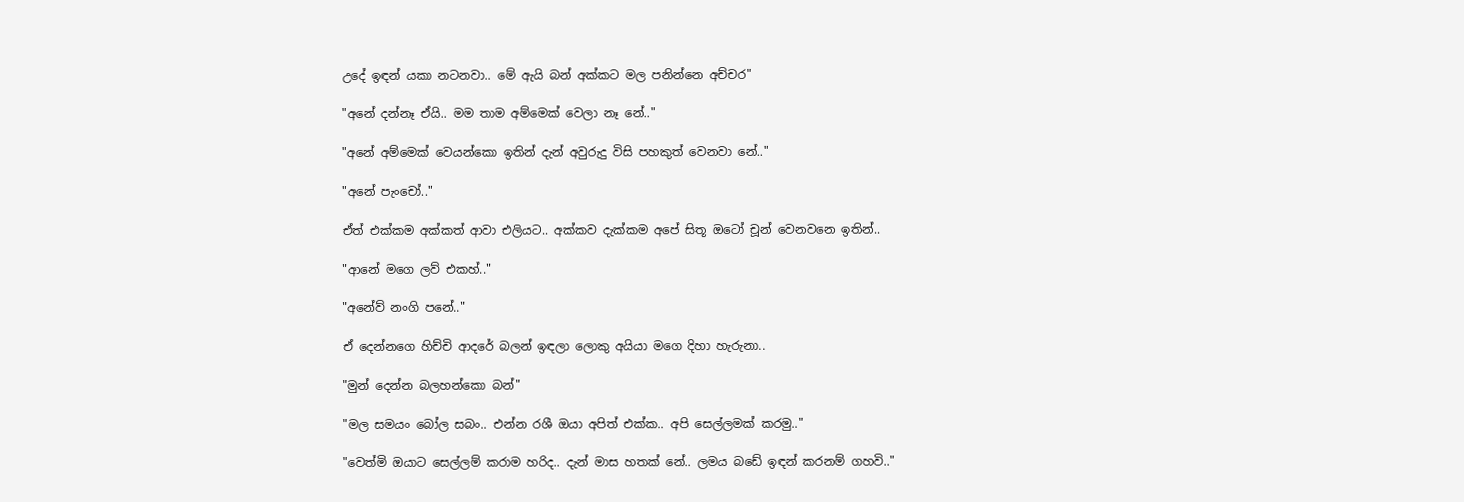උදේ ඉඳන් යකා නටනවා.. මේ ඇයි බන් අක්කට මල පනින්නෙ අච්චර"

"අනේ දන්නෑ ඒයි.. මම තාම අම්මෙක් වෙලා නෑ නේ.."

"අනේ අම්මෙක් වෙයන්කො ඉතින් දැන් අවුරුදු විසි පහකුත් වෙනවා නේ.."

"අනේ පැංචෝ.."

ඒත් එක්කම අක්කත් ආවා එලියට.. අක්කව දැක්කම අපේ සිතූ ඔටෝ චූන් වෙනවනෙ ඉතින්..

"ආනේ මගෙ ලව් එකහ්.."

"අනේව් නංගි පනේ.."

ඒ දෙන්නගෙ හිච්චි ආදරේ බලන් ඉඳලා ලොකු අයියා මගෙ දිහා හැරුනා..

"මුන් දෙන්න බලහන්කො බන්"

"මල සමයං බෝල සබං.. එන්න රශී ඔයා අපිත් එක්ක.. අපි සෙල්ලමක් කරමු.."

"වෙත්මි ඔයාට සෙල්ලම් කරාම හරිද.. දැන් මාස හතක් නේ.. ලමය බඩේ ඉඳන් කරනම් ගහවි.."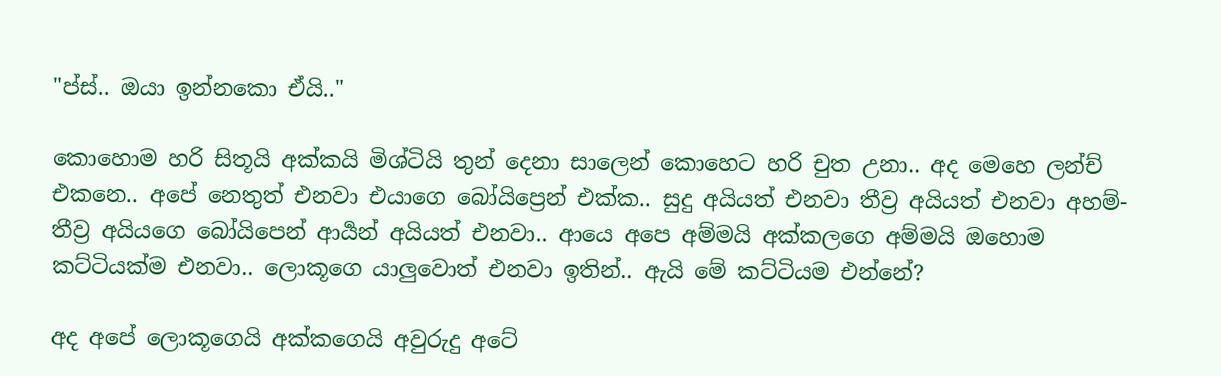"ප්ස්.. ඔයා ඉන්නකො ඒයි.."

කොහොම හරි සිතූයි අක්කයි මිශ්ටියි තුන් දෙනා සාලෙන් කොහෙට හරි චුත උනා.. අද මෙහෙ ලන්ච් එකනෙ.. අපේ නෙතුත් එනවා එයාගෙ බෝයිප්‍රෙන් එක්ක.. සුදු අයියත් එනවා තීව්‍ර අයියත් එනවා අහම්- තීව්‍ර අයියගෙ බෝයිපෙන් ආර්‍යන් අයියත් එනවා.. ආයෙ අපෙ අම්මයි අක්කලගෙ අම්මයි ඔහොම කට්ටියක්ම එනවා.. ලොකූගෙ යාලුවොත් එනවා ඉතින්.. ඇයි මේ කට්ටියම එන්නේ?

අද අපේ ලොකූගෙයි අක්කගෙයි අවුරුදු අටේ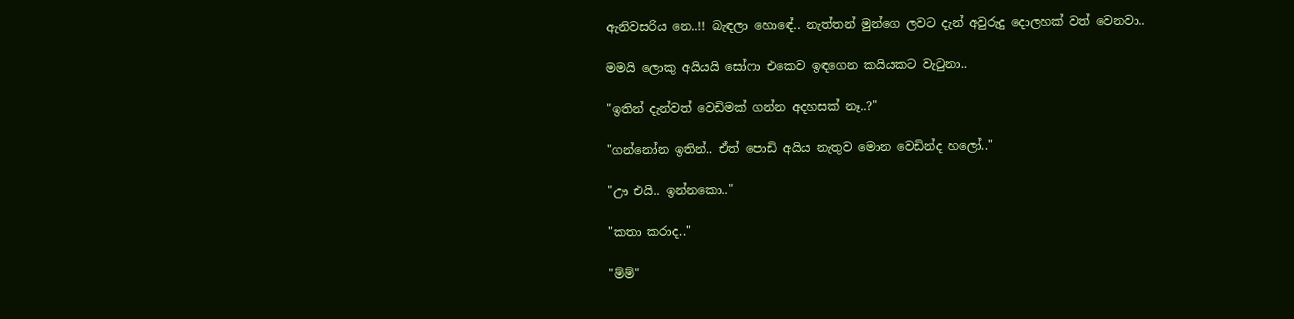ඇනිවසරිය නෙ..!! බැඳලා හොඳේ.. නැත්තන් මුන්ගෙ ලවට දැන් අවුරුදු දොලහක් වත් වෙනවා..

මමයි ලොකු අයියයි සෝෆා එකෙව ඉඳගෙන කයියකට වැටුනා..

"ඉතින් දැන්වත් වෙඩිමක් ගන්න අදහසක් නෑ..?"

"ගන්නෝන ඉතින්.. ඒත් පොඩි අයිය නැතුව මොන වෙඩින්ද හලෝ.."

"ඌ එයි.. ඉන්නකො.."

"කතා කරාද.."

"ම්ම්"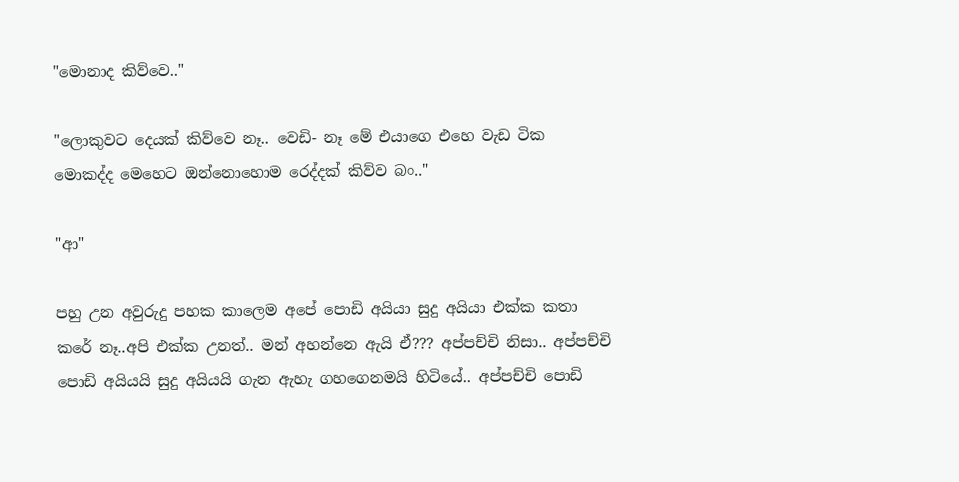"මොනාද කිව්වෙ.."

"ලොකුවට දෙයක් කිව්වෙ නෑ.. වෙඩි- නෑ මේ එයාගෙ එහෙ වැඩ ටික මොකද්ද මෙහෙට ඔන්නොහොම රෙද්දක් කිව්ව බං.."

"ආ"

පහු උන අවුරුදු පහක කාලෙම අපේ පොඩි අයියා සුදු අයියා එක්ක කතා කරේ නෑ..අපි එක්ක උනත්.. මන් අහන්නෙ ඇයි ඒ??? අප්පච්චි නිසා.. අප්පච්චි පොඩි අයියයි සුදු අයියයි ගැන ඇහැ ගහගෙනමයි හිටියේ.. අප්පච්චි පොඩි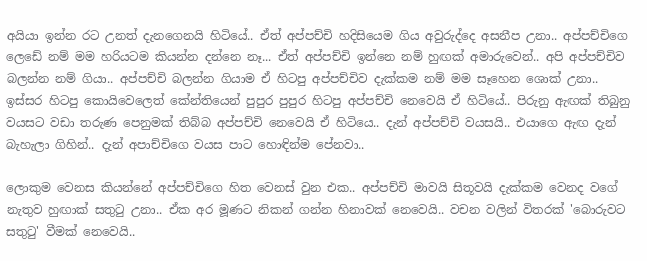අයියා ඉන්න රට උනත් දැනගෙනයි හිටියේ.. ඒත් අප්පච්චි හදිසියෙම ගිය අවුරුද්දෙ අසනීප උනා.. අප්පච්චිගෙ ලෙඩේ නම් මම හරියටම කියන්න දන්නෙ නෑ... ඒත් අප්පච්චි ඉන්නෙ නම් හුඟක් අමාරුවෙන්.. අපි අප්පච්චිව බලන්න නම් ගියා.. අප්පච්චි බලන්න ගියාම ඒ හිටපු අප්පච්චිව දැක්කම නම් මම සෑහෙන ශොක් උනා.. ඉස්සර හිටපු කොයිවෙලෙත් කේන්තියෙන් පුපුර පුපුර හිටපු අප්පච්චි නෙවෙයි ඒ හිටියේ.. පිරුනු ඇඟක් තිබුනු වයසට වඩා තරුණ පෙනුමක් තිබ්බ අප්පච්චි නෙවෙයි ඒ හිටියෙ.. දැන් අප්පච්චි වයසයි.. එයාගෙ ඇඟ දැන් බැහැලා ගිහින්.. දැන් අපාච්චිගෙ වයස පාට හොඳින්ම පේනවා..

ලොකුම වෙනස කියන්නේ අප්පච්චිගෙ හිත වෙනස් වුන එක.. අප්පච්චි මාවයි සිතූවයි දැක්කම වෙනද වගේ නැතුව හුඟාක් සතුටු උනා.. ඒක අර මූණට නිකන් ගන්න හිනාවක් නෙවෙයි.. වචන වලින් විතරක් 'බොරුවට සතුටු' වීමක් නෙවෙයි..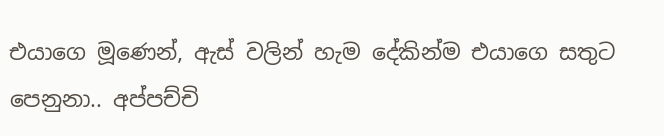එයාගෙ මූණෙන්, ඇස් වලින් හැම දේකින්ම එයාගෙ සතුට පෙනුනා.. අප්පච්චි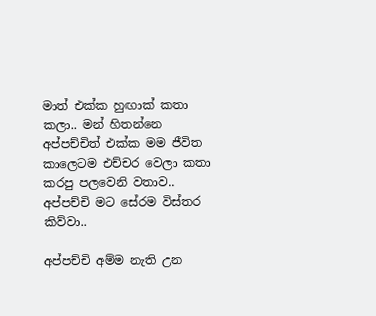මාත් එක්ක හුඟාක් කතා කලා.. මන් හිතන්නෙ අප්පච්චිත් එක්ක මම ජීවිත කාලෙටම එච්චර වෙලා කතා කරපු පලවෙනි වතාව.. අප්පච්චි මට සේරම විස්තර කිව්වා..

අප්පච්චි අම්ම නැති උන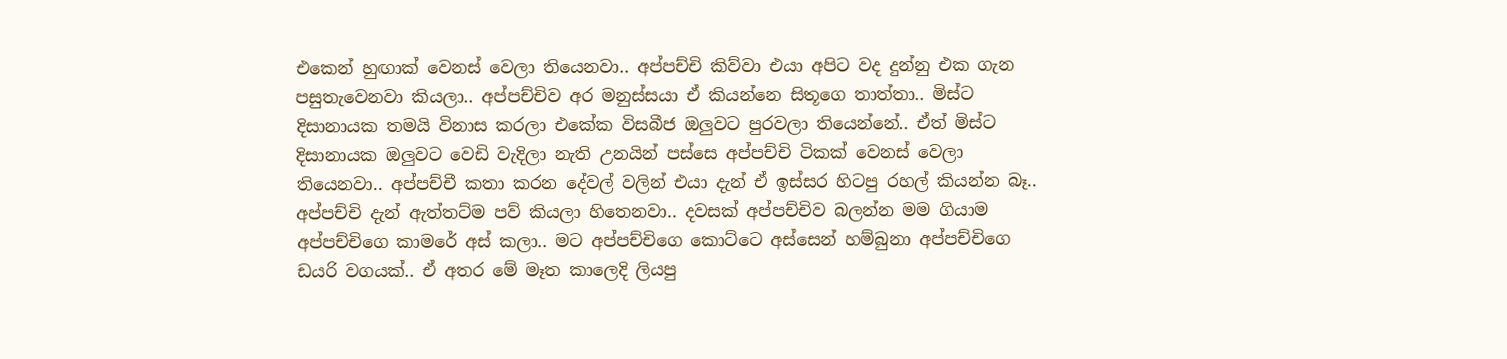එකෙන් හුඟාක් වෙනස් වෙලා තියෙනවා.. අප්පච්චි කිව්වා එයා අපිට වද දුන්නු එක ගැන පසුතැවෙනවා කියලා.. අප්පච්චිව අර මනුස්සයා ඒ කියන්නෙ සිතූගෙ තාත්තා.. මිස්ට දි‍සානායක තමයි විනාස කරලා එකේක විසබීජ ඔලුවට පුරවලා තියෙන්නේ.. ඒත් මිස්ට දිසානායක ඔලුවට වෙඩි වැදිලා නැති උනයින් පස්සෙ අප්පච්චි ටිකක් වෙනස් වෙලා තියෙනවා.. අප්පච්චී කතා කරන දේවල් වලින් එයා දැන් ඒ ඉස්සර හිටපු රහල් කියන්න බෑ.. අප්පච්චි දැන් ඇත්තට්ම පව් කියලා හිතෙනවා.. දවසක් අප්පච්චිව බලන්න මම ගියාම අප්පච්චිගෙ කාමරේ අස් කලා.. මට අප්පච්චිගෙ කොට්ටෙ අස්සෙන් හම්බුනා අප්පච්චිගෙ ඩයරි වගයක්.. ඒ අතර මේ මෑත කාලෙදි ලියපු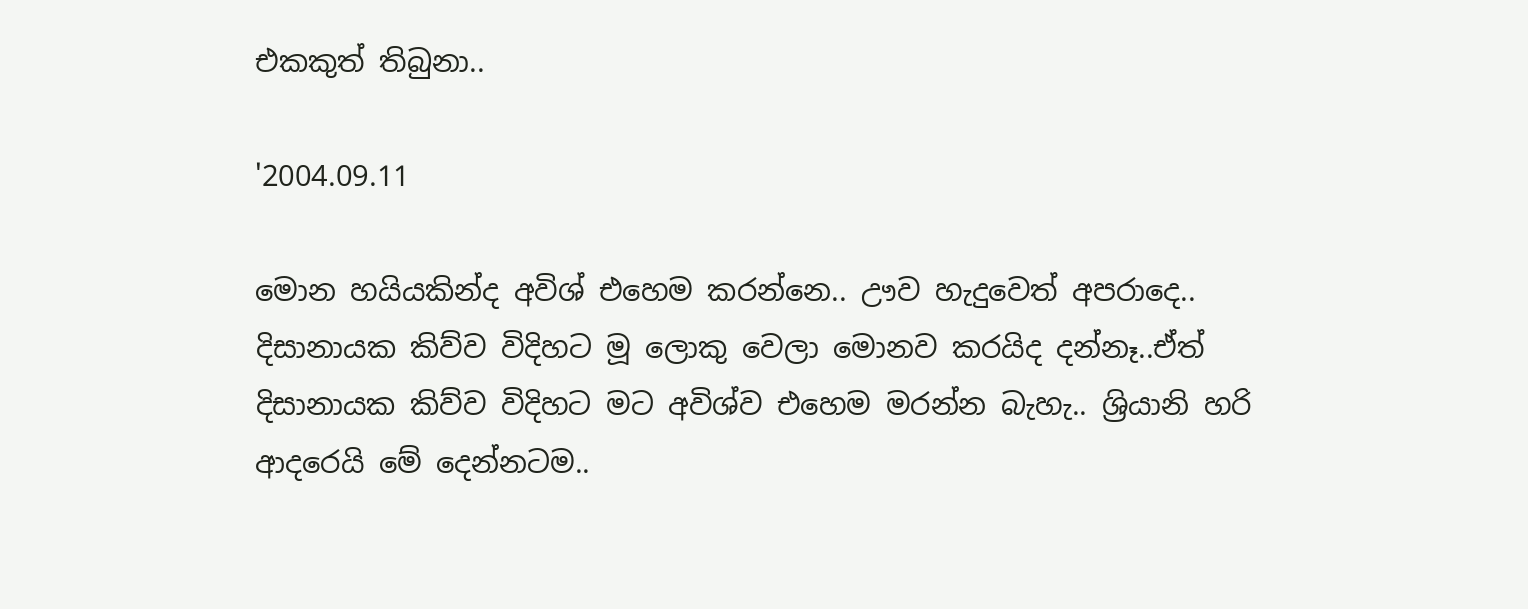එකකුත් තිබුනා..

'2004.09.11

මොන හයියකින්ද අවිශ් එහෙම කරන්නෙ.. ඌව හැදුවෙත් අපරාදෙ.. දිසානායක කිව්ව විදිහට මූ ලොකු වෙලා මොනව කරයිද දන්නෑ..ඒත් දිසානායක කිව්ව විදිහට මට අවිශ්ව එහෙම මරන්න බැහැ.. ශ්‍රියානි හරි ආදරෙයි මේ දෙන්නටම..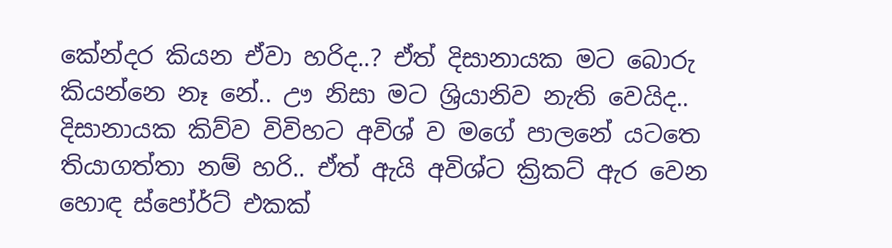කේන්දර කියන ඒවා හරිද..? ඒත් දිසානායක මට බොරු කියන්නෙ නෑ නේ.. ඌ නිසා මට ශ්‍රියානිව නැති වෙයිද.. දිසානායක කිව්ව විවිහට අවිශ් ව මගේ පාලනේ යටතෙ තියාගත්තා නම් හරි.. ඒත් ඇයි අවිශ්ට ක්‍රිකට් ඇර වෙන හොඳ ස්පෝර්ට් එකක්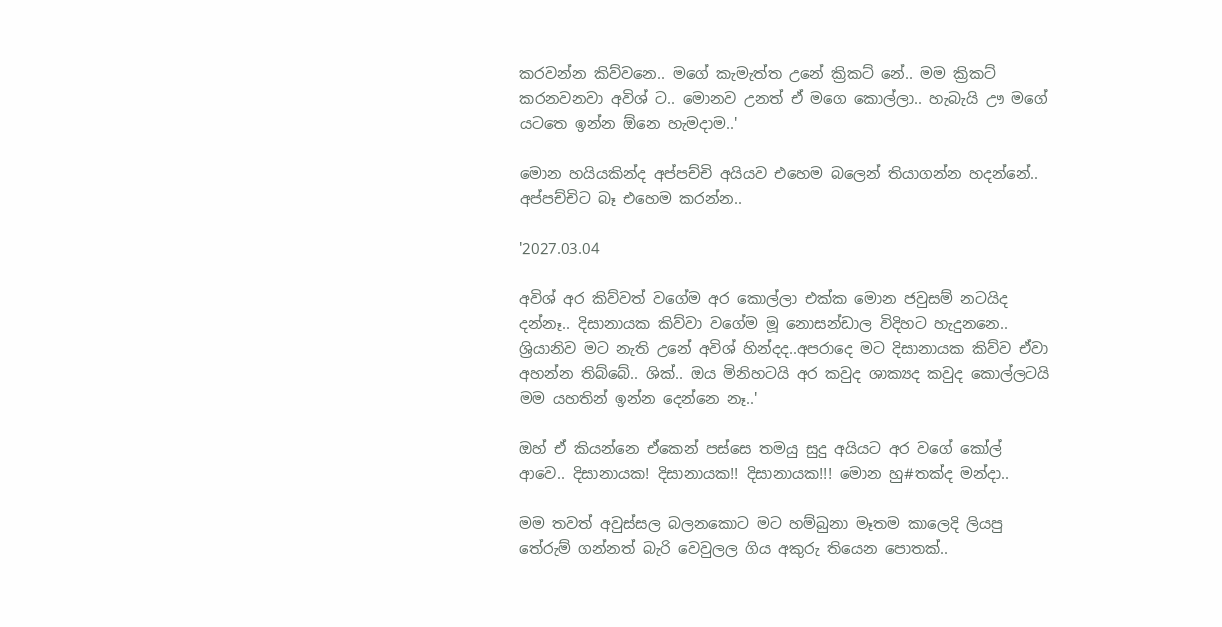කරවන්න කිව්වනෙ.. මගේ කැමැත්ත උනේ ක්‍රිකට් නේ.. මම ක්‍රිකට් කරනවනවා අවිශ් ට.. මොනව උනත් ඒ මගෙ කොල්ලා.. හැබැයි ඌ මගේ යටතෙ ඉන්න ඕනෙ හැමදාම..'

මොන හයියකින්ද අප්පච්චි අයියව එහෙම බලෙන් තියාගන්න හදන්නේ.. අප්පච්චිට බෑ එහෙම කරන්න..

'2027.03.04

අවිශ් අර කිව්වත් වගේම අර කොල්ලා එක්ක මොන ජවුසම් නටයිද දන්නෑ.. දිසානායක කිව්වා වගේම මූ නොසන්ඩාල විදිහට හැදුනනෙ.. ශ්‍රියානිව මට නැති උනේ අවිශ් හින්දද..අපරාදෙ මට දිසානායක කිව්ව ඒවා අහන්න තිබ්බේ.. ශික්.. ඔය මිනිහටයි අර කවුද ශාක්‍යද කවුද කොල්ලටයි මම යහතින් ඉන්න දෙන්නෙ නෑ..'

ඔහ් ඒ කියන්නෙ ඒකෙන් පස්සෙ තමයු සුදු අයියට අර වගේ කෝල් ආවෙ.. දිසානායක! දිසානායක!! දිසානායක!!! මොන හු#තක්ද මන්දා..

මම තවත් අවුස්සල බලනකොට මට හම්බුනා මෑතම කාලෙදි ලියපු තේරුම් ගන්නත් බැරි වෙවුලල ගිය අකුරු තියෙන පොතක්..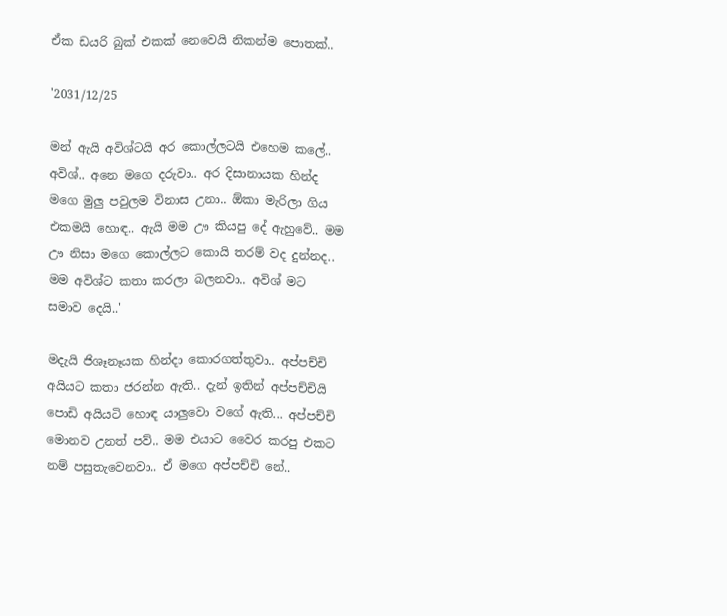ඒක ඩයරි බුක් එකක් නෙවෙයි නිකන්ම පොතක්..

'2031/12/25

මන් ඇයි අවිශ්ටයි අර කොල්ලටයි එහෙම කලේ.. අවිශ්.. අනෙ මගෙ දරුවා.. අර දිසානායක හින්ද මගෙ මුලු පවුලම විනාස උනා.. ඕකා මැරිලා ගිය එකමයි හොඳ.. ඇයි මම ඌ කියපු දේ ඇහුවේ.. මම ඌ නිසා මගෙ කොල්ලට කොයි තරම් වද දුන්නද.. මම අවිශ්ට කතා කරලා බලනවා.. අවිශ් මට සමාව දෙයි..'

මදැයි ජිශෑනෑයක හින්දා කොරගත්තුවා.. අප්පච්චි අයියට කතා ජරන්න ඇති.. දැන් ඉතින් අප්පච්චියි පොඩි අයියටි හොඳ යාලුවො වගේ ඇති... අප්පච්චි මොනව උනත් පව්.. මම එයාට වෛර කරපු එකට නම් පසුතැවෙනවා.. ඒ මගෙ අප්පච්චි නේ..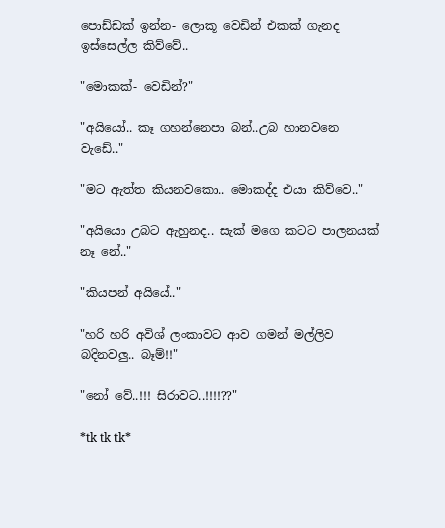පොඩ්ඩක් ඉන්න- ලොකූ වෙඩින් එකක් ගැනද ඉස්සෙල්ල කිව්වේ..

"මොකක්- වෙඩින්?"

"අයියෝ.. කෑ ගහන්නෙපා බන්..උබ හානවනෙ වැඩේ.."

"මට ඇත්ත කියනවකො.. මොකද්ද එයා කිව්වෙ.."

"අයියො උබට ඇහුනද.. සැක් මගෙ කටට පාලනයක් නෑ නේ.."

"කියපන් අයියේ.."

"හරි හරි අවිශ් ලංකාවට ආව ගමන් මල්ලිව බදිනවලු.. බෑම්!!"

"නෝ වේ..!!! සිරාවට..!!!!??"

*tk tk tk*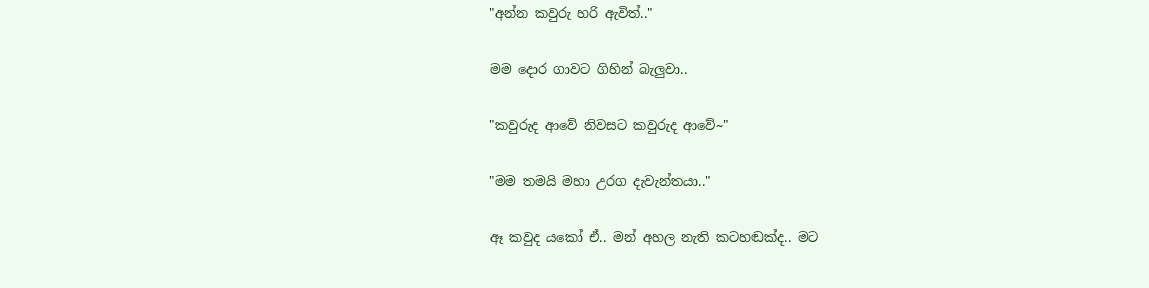"අන්න කවුරු හරි ඇවිත්.."

මම දොර ගාවට ගිහින් බැලුවා..

"කවුරුද ආවේ නිවසට කවුරුද ආවේ~"

"මම තමයි මහා උරග දැවැන්තයා.."

ඈ කවුද යකෝ ඒ.. මන් අහල නැති කටහඬක්ද.. මට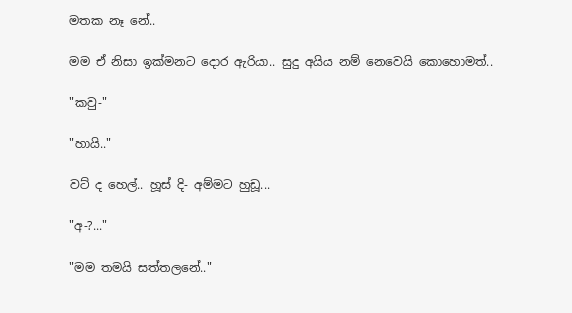මතක නෑ නේ..

මම ඒ නිසා ඉක්මනට දොර ඇරියා.. සුදු අයිය නම් නෙවෙයි කොහොමත්..

"කවු-"

"හායි.."

වට් ද හෙල්.. හූස් දි- අම්මට හුඩූ...

"අ-?..."

"මම තමයි සත්තලනේ.."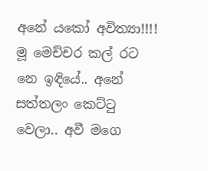අනේ යකෝ අවිත්‍යා!!!! මූ මෙච්චර කල් රට නෙ ඉඳියේ.. අනේ සත්තලං කෙට්ටු වෙලා.. අවී මගෙ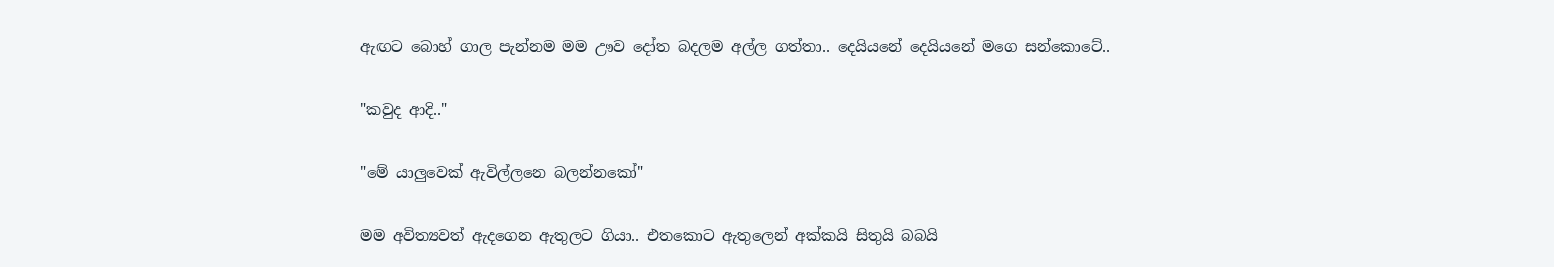ඇඟට බොහ් ගාල පැන්නම මම ඌව දෝත බදලම අල්ල ගත්තා.. දෙයියනේ දෙයියනේ මගෙ සන්කොටේ..

"කවුද ආදි.."

"මේ යාලුවෙක් ඇවිල්ලනෙ බලන්නකෝ"

මම අවිත්‍යවත් ඇදගෙන ඇතුලට ගියා.. එතකොට ඇතුලෙන් අක්කයි සිතුයි බබයි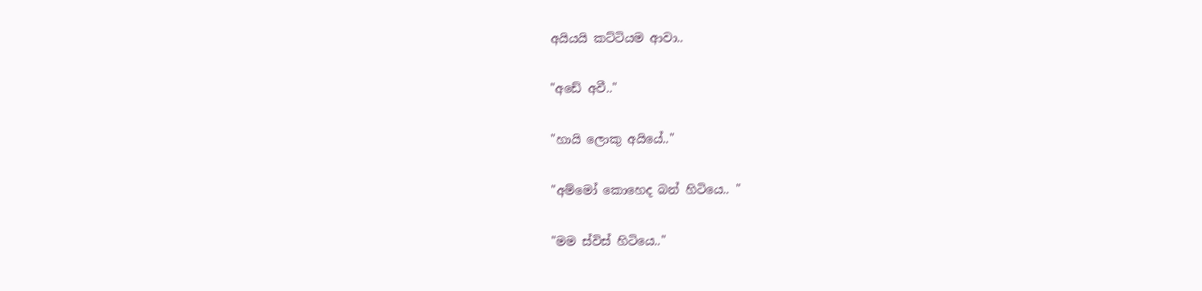අයියයි කට්ටියම ආවා..

"අඩේ අවී.."

"හායි ලොකු අයියේ.."

"අම්මෝ කොහෙද බන් හිටියෙ.. "

"මම ස්විස් හිටියෙ.."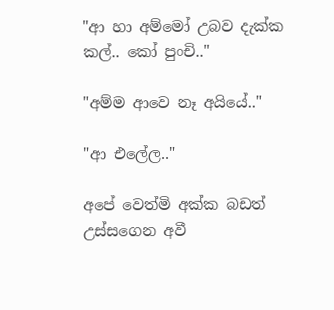"ආ හා අම්මෝ උබව දැක්ක කල්.. කෝ පුංචි.."

"අම්ම ආවෙ නෑ අයියේ.."

"ආ එලේල.."

අපේ වෙත්මි අක්ක බඩත් උස්සගෙන අවී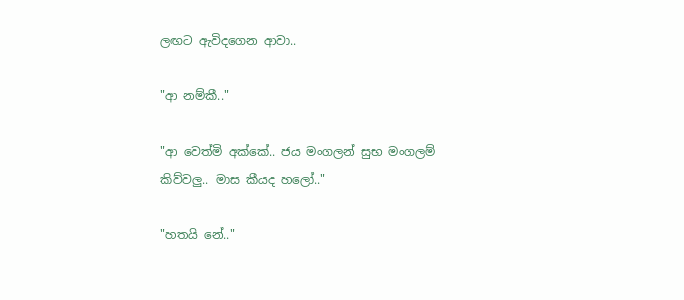ලඟට ඇවිදගෙන ආවා..

"ආ නම්කී.."

"ආ වෙත්මි අක්කේ.. ජය මංගලන් සුභ මංගලම් කිව්වලු.. මාස කීයද හලෝ.."

"හතයි නේ.."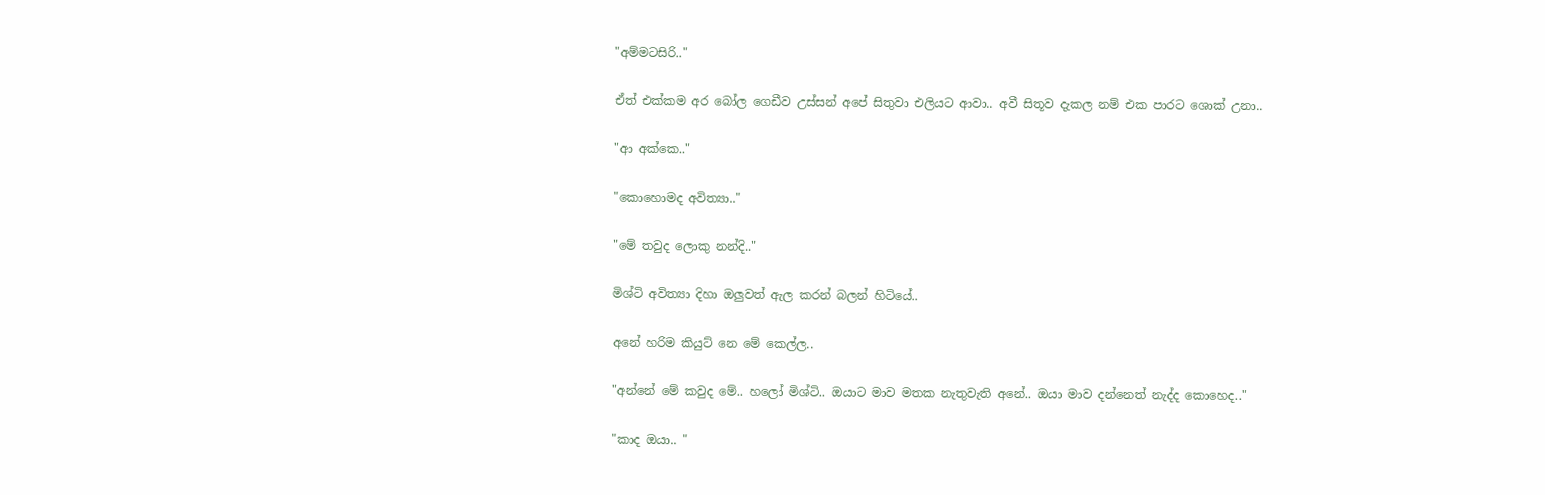"අම්මටසිරි.."

ඒත් එක්කම අර බෝල ගෙඩීව උස්සන් අපේ සිතුවා එලියට ආවා.. අවී සිතූව දැකල නම් එක පාරට ශොක් උනා..

"ආ අක්කෙ.."

"කොහොමද අවිත්‍යා.."

"මේ තවුද ලොකු නන්දි.."

මිශ්ටි අවිත්‍යා දිහා ඔලුවත් ඇල කරන් බලන් හිටියේ..

අනේ හරිම කියුට් නෙ මේ කෙල්ල..

"අන්නේ මේ කවුද මේ.. හලෝ මිශ්ටි.. ඔයාට මාව මතක නැතුවැති අනේ.. ඔයා මාව දන්නෙත් නැද්ද කොහෙද.."

"කාද ඔයා.. "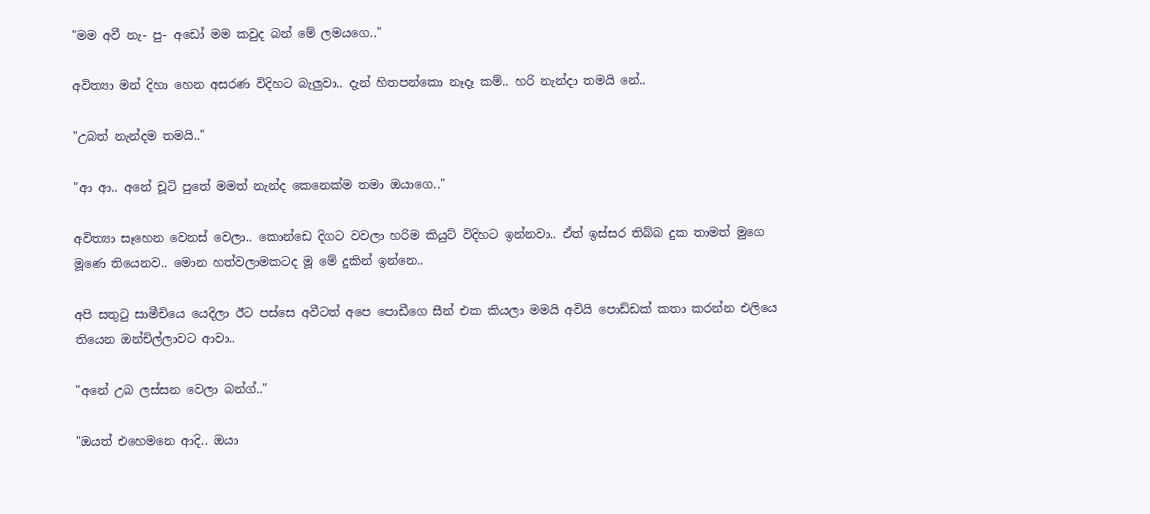"මම අවී නැ- පු- අඩෝ මම කවුද බන් මේ ලමයගෙ.."

අවිත්‍යා මන් දිහා හෙන අසරණ විදිහට බැලුවා.. දැන් හිතපන්කො නෑදෑ කම්.. හරි නැන්දා තමයි නේ..

"උබත් නැන්දම තමයි.."

"ආ ආ.. අනේ චූටි පුතේ මමත් නැන්ද කෙනෙක්ම තමා ඔයාගෙ.."

අවිත්‍යා සෑහෙන වෙනස් වෙලා.. කොන්ඩෙ දිගට වවලා හරිම කියුට් විදිහට ඉන්නවා.. ඒත් ඉස්සර තිබ්බ දුක තාමත් මුගෙ මූණෙ තියෙනව.. මොන හත්වලාමකටද මූ මේ දුකින් ඉන්නෙ..

අපි සතුටු සාමීචියෙ යෙදිලා ඊට පස්සෙ අවීටත් අපෙ පොඩීගෙ සීන් එක කියලා මමයි අවියි පොඩ්ඩක් කතා කරන්න එලියෙ තියෙන ඔන්චිල්ලාවට ආවා..

"අනේ උබ ලස්සන වෙලා බන්ග්.."

"ඔයත් එහෙමනෙ ආදි.. ඔයා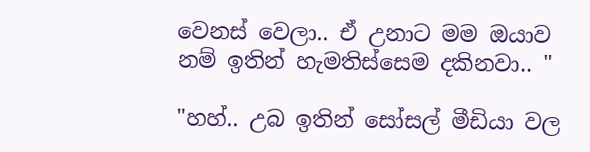වෙනස් වෙලා.. ඒ උනාට මම ඔයාව නම් ඉතින් හැමතිස්සෙම දකිනවා.. "

"හහ්.. උබ ඉතින් සෝසල් මීඩියා වල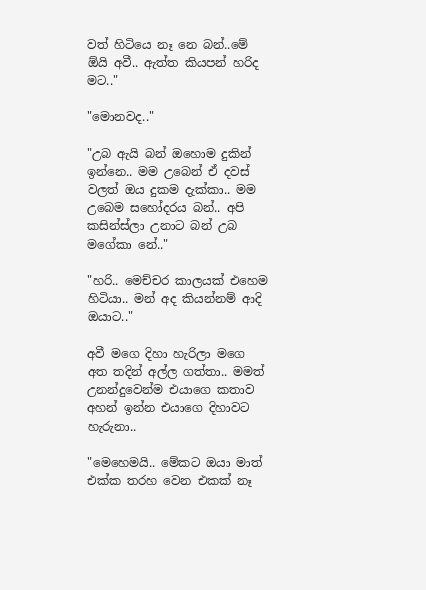වත් හිටියෙ නෑ නෙ බන්..මේ ඕයි අවී.. ඇත්ත කියපන් හරිද මට.."

"මොනවද.."

"උබ ඇයි බන් ඔහොම දුකින් ඉන්නෙ.. මම උබෙන් ඒ දවස් වලත් ඔය දුකම දැක්කා.. මම උබෙම සහෝදරය බන්.. අපි කසින්ස්ලා උනාට බන් උබ මගේකා නේ.."

"හරි.. මෙච්චර කාලයක් එහෙම හිටියා.. මන් අද කියන්නම් ආදි ඔයාට.."

අවී මගෙ දිහා හැරිලා මගෙ අත තදින් අල්ල ගත්තා.. මමත් උනන්දුවෙන්ම එයාගෙ කතාව අහන් ඉන්න එයාගෙ දිහාවට හැරුනා..

"මෙහෙමයි.. මේකට ඔයා මාත් එක්ක තරහ වෙන එකක් නෑ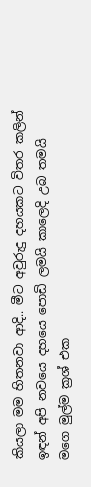කියලා මම හිතනවා ආදි.. මීට අවුරුදු දහයකට විතර කලින් ඉඳන් අපි නවයෙ දහයෙ පොඩි ලමයි කාලෙදි උබ තමයි මගෙ මුල්ම ක්‍රශ් එක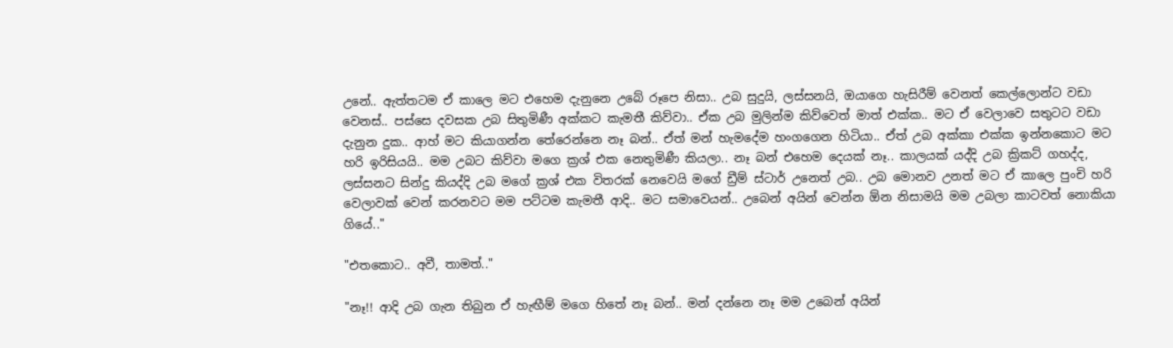උනේ.. ඇත්තටම ඒ කාලෙ මට එහෙම දැනුනෙ උබේ රූපෙ නිසා.. උබ සුදුයි, ලස්සනයි, ඔයාගෙ හැසිරීම් වෙනත් කෙල්ලොන්ට වඩා වෙනස්.. පස්සෙ දවසක උබ සිතුමිණී අක්කට කැමතී කිව්වා.. ඒක උබ මුලින්ම කිව්වෙත් මාත් එක්ක.. මට ඒ වෙලාවෙ සතුටට වඩා දැනුන දුක.. ආහ් මට කියාගන්න තේරෙන්නෙ නෑ බන්.. ඒත් මන් හැමදේම හංගගෙන හිටියා.. ඒත් උබ අක්කා එක්ක ඉන්නකොට මට හරි ඉරිසියයි.. මම උබට කිව්වා මගෙ ක්‍රශ් එක නෙතුමිණී කියලා.. නෑ බන් එහෙම දෙයක් නෑ.. කාලයක් යද්දි උබ ක්‍රිකට් ගහද්ද, ලස්සනට සින්දු කියද්දි උබ මගේ ක්‍රශ් එක විතරක් නෙවෙයි මගේ ඩ්‍රීම් ස්ටාර් උනෙත් උබ.. උබ මොනව උනත් මට ඒ කාලෙ පුංචි හරි වෙලාවක් වෙන් කරනවට මම පට්ටම කැමතී ආදි.. මට සමාවෙයන්.. උබෙන් අයින් වෙන්න ඕන නිසාමයි මම උබලා කාටවත් නොකියා ගියේ.."

"එතකොට.. අවී, තාමත්.."

"නෑ!! ආදි උබ ගැන තිබුන ඒ හැඟීම් මගෙ හිතේ නෑ බන්.. මන් දන්නෙ නෑ මම උබෙන් අයින්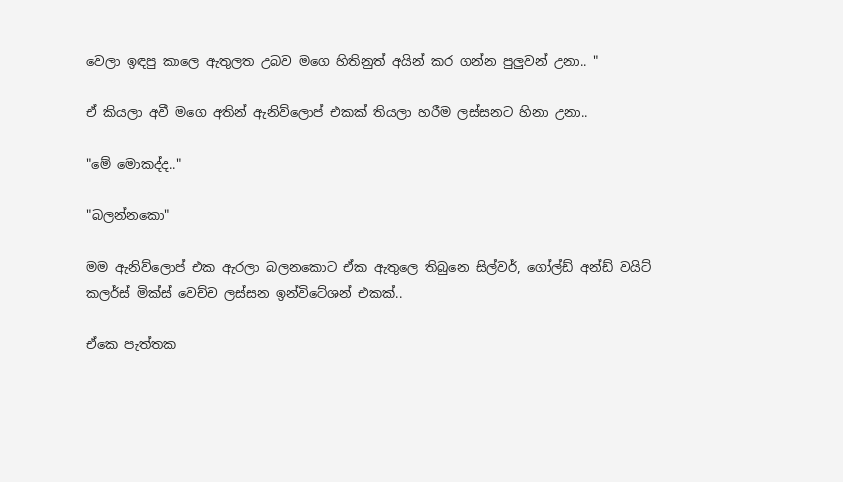වෙලා ඉඳපු කාලෙ ඇතුලත උබව මගෙ හිතිනුත් අයින් කර ගන්න පුලුවන් උනා.. "

ඒ කියලා අවී මගෙ අතින් ඇනිව්ලොප් එකක් තියලා හරීම ලස්සනට හිනා උනා..

"මේ මොකද්ද.."

"බලන්නකො"

මම ඇනිව්ලොප් එක ඇරලා බලනකොට ඒක ඇතුලෙ තිබුනෙ සිල්වර්, ගෝල්ඩ් අන්ඩ් වයිට් කලර්ස් මික්ස් වෙච්ච ලස්සන ඉන්විටේශන් එකක්..

ඒකෙ පැත්තක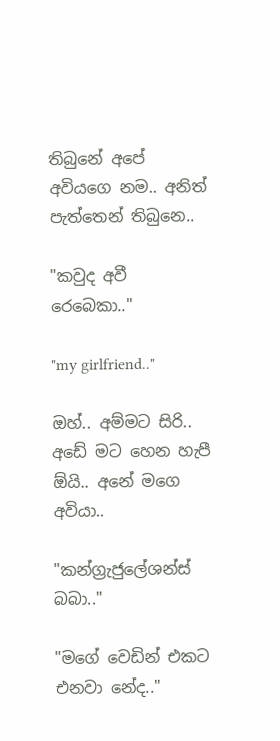තිබුනේ අපේ අවියගෙ නම.. අනිත් පැත්තෙන් තිබුනෙ..

"කවුද අවී රෙබෙකා.."

"my girlfriend.."

ඔහ්.. අම්මට සිරි.. අඩේ මට හෙන හැපී ඕයි.. අනේ මගෙ අවියා..

"කන්ග්‍රැජුලේශන්ස් බබා.."

"මගේ වෙඩින් එකට එනවා නේද.."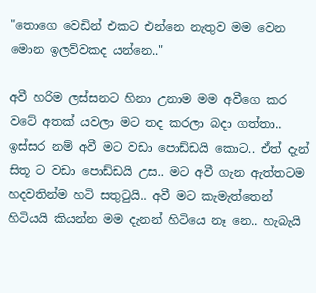"තොගෙ වෙඩින් එකට එන්නෙ නැතුව මම වෙන මොන ඉලව්වකද යන්නෙ.."

අවී හරිම ලස්සනට හිනා උනාම මම අවීගෙ කර වටේ අතක් යවලා මට තද කරලා බදා ගත්තා.. ඉස්සර නම් අවී මට වඩා පොඩ්ඩයි කොට.. ඒත් දැන් සිතූ ට වඩා පොඩ්ඩයි උස.. මට අවී ගැන ඇත්තටම හදවතින්ම හටි සතුටුයි.. අවී මට කැමැත්තෙන් හිටියයි කියන්න මම දැනන් හිටියෙ නෑ නෙ.. හැබැයි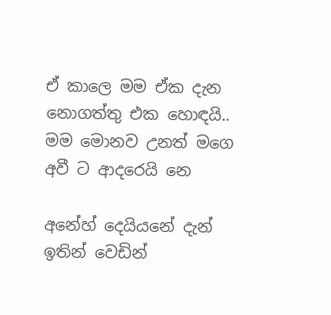ඒ කාලෙ මම ඒක දැන නොගත්තු එක හොඳයි.. මම මොනව උනත් මගෙ අවී ට ආදරෙයි නෙ

අනේහ් දෙයියනේ දැන් ඉතින් වෙඩින්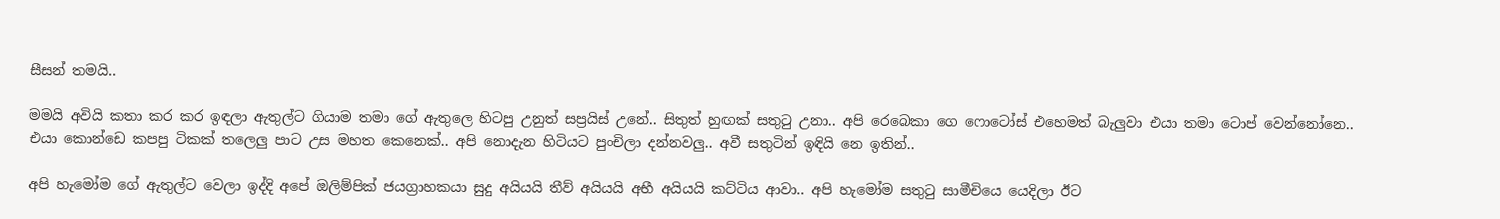සීසන් තමයි..

මමයි අවියි කතා කර කර ඉඳලා ඇතුල්ට ගියාම තමා ගේ ඇතුලෙ හිටපු උනුත් සප්‍රයිස් උනේ.. සිතුත් හුඟක් සතුටු උනා.. අපි රෙබෙකා ගෙ ෆොටෝස් එහෙමත් බැලුවා එයා තමා ටොප් වෙන්නෝනෙ.. එයා කොන්ඩෙ කපපු ටිකක් තලෙලු පාට උස මහත කෙනෙක්.. අපි නොදැන හිටියට පුංචිලා දන්නවලු.. අවී සතුටින් ඉඳියි නෙ ඉතින්..

අපි හැමෝම ගේ ඇතුල්ට වෙලා ඉද්දි අපේ ඔලිම්පික් ජයග්‍රාහකයා සුදු අයියයි තීව් අයියයි අභී අයියයි කට්ටිය ආවා.. අපි හැමෝම සතුටු සාමීචියෙ යෙදිලා ඊට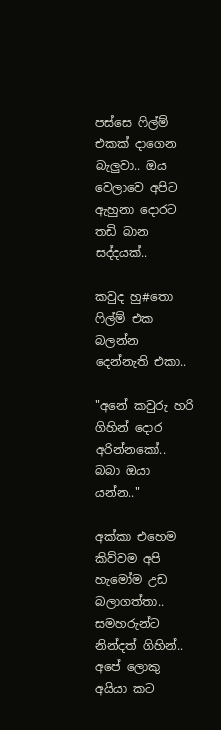පස්සෙ ෆිල්ම් එකක් දාගෙන බැලුවා.. ඔය වෙලාවෙ අපිට ඇහුනා දොරට තඩි බාන සද්දයක්..

කවුද හු#තො ෆිල්ම් එක බලන්න දෙන්නැති එකා..

"අනේ කවුරු හරි ගිහින් දොර අරින්නකෝ.. බබා ඔයා යන්න.."

අක්කා එහෙම කිව්වම අපි හැමෝම උඩ බලාගත්තා.. සමහරුන්ට නින්දත් ගිහින්.. අපේ ලොකු අයියා කට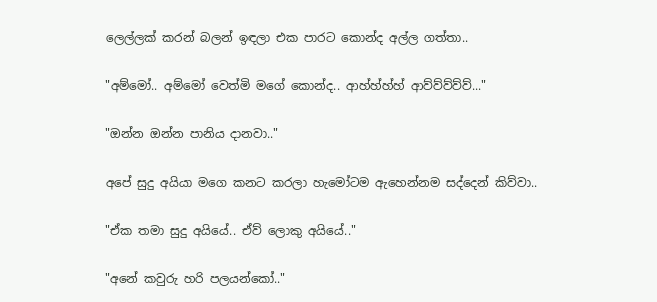ලෙල්ලක් කරන් බලන් ඉඳලා එක පාරට කොන්ද අල්ල ගත්තා..

"අම්මෝ.. අම්මෝ වෙත්මි මගේ කොන්ද.. ආහ්හ්හ්හ් ආව්ව්ව්ව්ව්..."

"ඔන්න ඔන්න පානිය දානවා.."

අපේ සුදු අයියා මගෙ කනට කරලා හැමෝටම ඇහෙන්නම සද්දෙන් කිව්වා..

"ඒක තමා සුදු අයියේ.. ඒව් ලොකු අයියේ.."

"අනේ කවුරු හරි පලයන්කෝ.."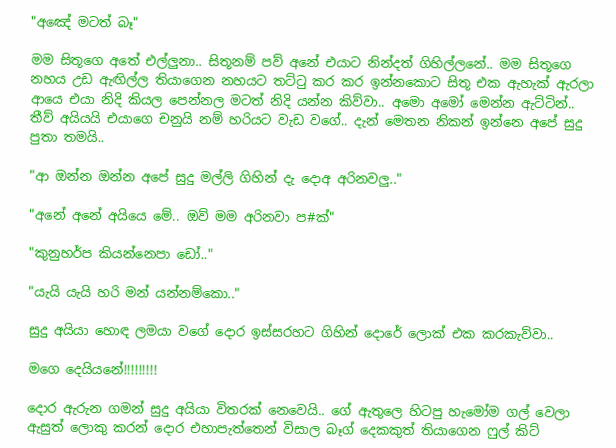"අඤේ මටත් බෑ"

මම සිතූගෙ අතේ එල්ලුනා.. සිතූනම් පව් අනේ එයාට නින්දත් ගිහිල්ලනේ.. මම සිතූගෙ නහය උඩ ඇඟිල්ල තියාගෙන නහයට තට්ටු කර කර ඉන්නකොට සිතූ එක ඇහැක් ඇරලා ආයෙ එයා නිදි කියල පෙන්නල මටත් නිදි යන්න කිව්වා.. අමො අමෝ මෙන්න ඇට්ටින්.. තීව් අයියයි එයාගෙ චනුයි නම් හරියට වැඩ වගේ.. දැන් මෙතන නිකන් ඉන්නෙ අපේ සුදු පුතා තමයි..

"ආ ඔන්න ඔන්න අපේ සුදු මල්ලි ගිහින් දැ දොඅ අරිනවලු.."

"අනේ අනේ අයියෙ මේ.. ඔව් මම අරිනවා ප#ක්"

"කුනුහර්ප කියන්නෙපා ඩෝ.."

"යැයි යැයි හරි මන් යන්නම්කො.."

සුදු අයියා හොඳ ලමයා වගේ දොර ඉස්සරහට ගිහින් දොරේ ලොක් එක කරකැව්වා..

මගෙ දෙයියනේ!!!!!!!!!

දොර ඇරුන ගමන් සුදු අයියා විතරක් නෙවෙයි.. ගේ ඇතුලෙ හිටපු හැමෝම ගල් වෙලා ඇසුත් ලොකු කරන් දොර එහාපැත්තෙන් විසාල බෑග් දෙකකුත් තියාගෙන ෆුල් කිට්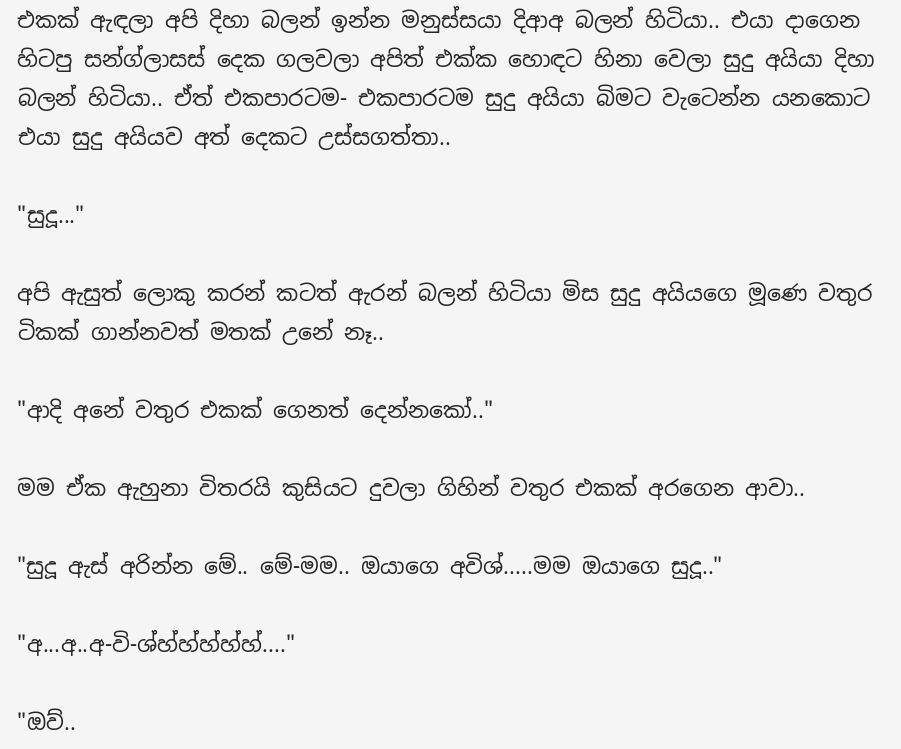එකක් ඇඳලා අපි දිහා බලන් ඉන්න මනුස්සයා දිආඅ බලන් හිටියා.. එයා දාගෙන හිටපු සන්ග්ලාසස් දෙක ගලවලා අපිත් එක්ක හොඳට හිනා වෙලා සුදු අයියා දිහා බලන් හිටියා.. ඒත් එකපාරටම- එකපාරටම සුදු අයියා බිමට වැටෙන්න යනකොට එයා සුදු අයියව අත් දෙකට උස්සගත්තා..

"සුදූ..."

අපි ඇසුත් ලොකු කරන් කටත් ඇරන් බලන් හිටියා මිස සුදු අයියගෙ මූණෙ වතුර ටිකක් ගාන්නවත් මතක් උනේ නෑ..

"ආදි අනේ වතුර එකක් ගෙනත් දෙන්නකෝ.."

මම ඒක ඇහුනා විතරයි කුසියට දුවලා ගිහින් වතුර එකක් අරගෙන ආවා..

"සුදූ ඇස් අරින්න මේ.. මේ-මම.. ඔයාගෙ අවිශ්.....මම ඔයාගෙ සුදූ.."

"අ...අ..අ-වි-ශ්හ්හ්හ්හ්හ්...."

"ඔව්..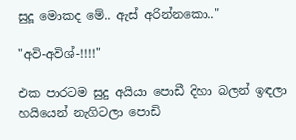සුදූ මොකද මේ.. ඇස් අරින්නකො.."

"අවි-අවිශ්-!!!!"

එක පාරටම සුදු අයියා පොඩී දිහා බලන් ඉඳලා හයියෙන් නැගිටලා පොඩි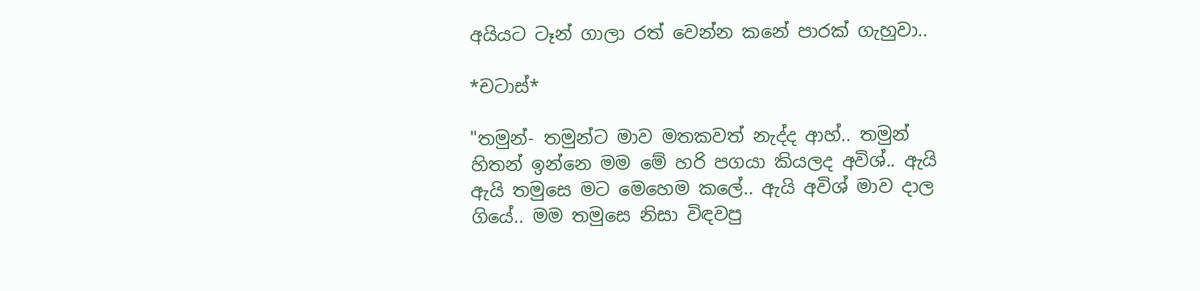අයියට ටෑන් ගාලා රත් වෙන්න කනේ පාරක් ගැහුවා..

*චටාස්*

"තමුන්- තමුන්ට මාව මතකවත් නැද්ද ආහ්.. තමුන් හිතන් ඉන්නෙ මම මේ හරි පගයා කියලද අවිශ්.. ඇයි ඇයි තමුසෙ මට මෙහෙම කලේ.. ඇයි අවිශ් මාව දාල ගියේ.. මම තමුසෙ නිසා විඳවපු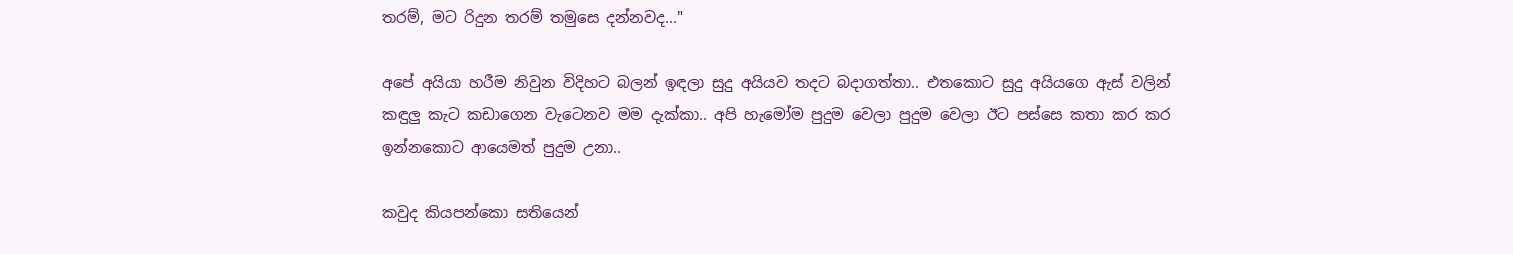තරම්, මට රිදුන තරම් තමුසෙ දන්නවද..."

අපේ අයියා හරීම නිවුන විදිහට බලන් ඉඳලා සුදු අයියව තදට බදාගත්තා.. එතකොට සුදු අයියගෙ ඇස් වලින් කඳුලු කැට කඩාගෙන වැටෙනව මම දැක්කා.. අපි හැමෝම පුදුම වෙලා පුදුම වෙලා ඊට පස්සෙ කතා කර කර ඉන්නකොට ආයෙමත් පුදුම උනා..

කවුද කියපන්කො සතියෙන්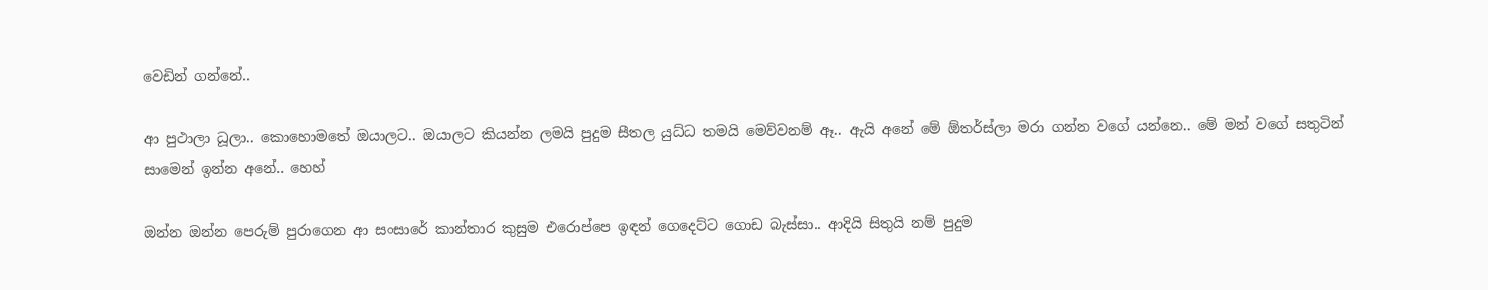වෙඩින් ගන්නේ..

ආ පුථාලා ධූලා.. කොහොමතේ ඔයාලට.. ඔයාලට කියන්න ලමයි පුදුම සීතල යුධ්ධ තමයි මෙව්වනම් ඈ.. ඇයි අනේ මේ ඕතර්ස්ලා මරා ගන්න වගේ යන්නෙ.. මේ මන් වගේ සතුටින් සාමෙන් ඉන්න අනේ.. හෙහ්

ඔන්න ඔන්න පෙරුම් පුරාගෙන ආ සංසාරේ කාන්තාර කුසුම එරොප්පෙ ඉඳන් ගෙදෙට්ට ගොඩ බැස්සා.. ආදියි සිතුයි නම් පුදුම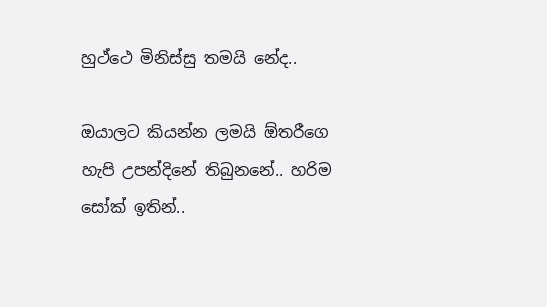හුථ්ථෙ මිනිස්සු තමයි නේද..

ඔයාලට කියන්න ලමයි ඕතරීගෙ හැපි උපන්දිනේ තිබුනනේ.. හරිම සෝක් ඉතින්..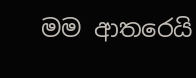මම ආතරෙයි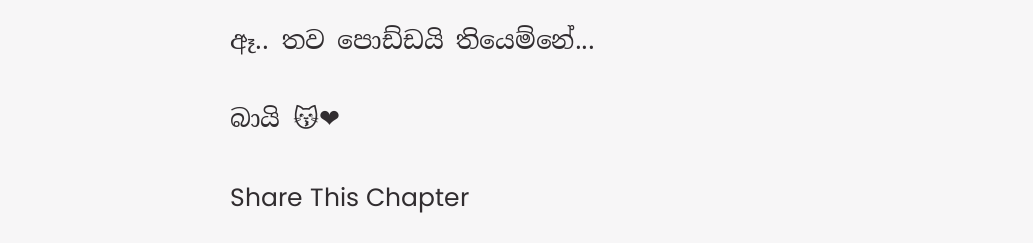ඈ.. තව පොඩ්ඩයි තියෙම්නේ...

බායි 😽❤

Share This Chapter